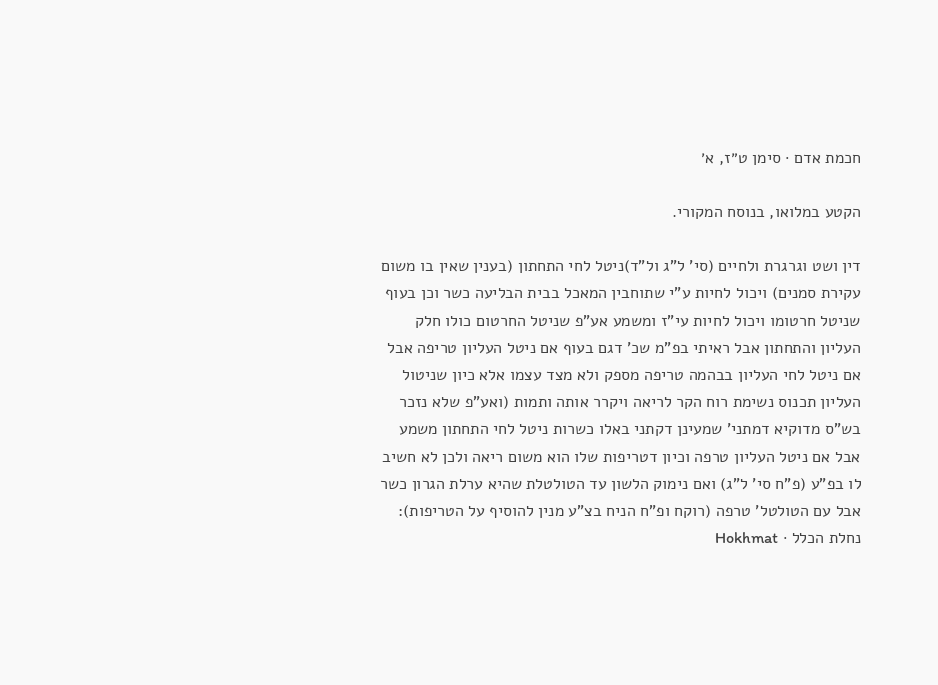חכמת אדם · סימן ט״ז, א׳

הקטע במלואו, בנוסח המקורי.

דין ושט וגרגרת ולחיים (סי' ל"ג ול"ד)ניטל לחי התחתון (בענין שאין בו משום עקירת סמנים) ויכול לחיות ע"י שתוחבין המאכל בבית הבליעה כשר וכן בעוף שניטל חרטומו ויכול לחיות עי"ז ומשמע אע"פ שניטל החרטום כולו חלק העליון והתחתון אבל ראיתי בפ"מ שכ' דגם בעוף אם ניטל העליון טריפה אבל אם ניטל לחי העליון בבהמה טריפה מספק ולא מצד עצמו אלא כיון שניטול העליון תכנוס נשימת רוח הקר לריאה ויקרר אותה ותמות (ואע"פ שלא נזכר בש"ס מדוקיא דמתני' שמעינן דקתני באלו כשרות ניטל לחי התחתון משמע אבל אם ניטל העליון טרפה וכיון דטריפות שלו הוא משום ריאה ולכן לא חשיב לו בפ"ע (פ"ח סי' ל"ג) ואם נימוק הלשון עד הטולטלת שהיא ערלת הגרון כשר אבל עם הטולטל' טרפה (רוקח ופ"ח הניח בצ"ע מנין להוסיף על הטריפות):
נחלת הכלל · Hokhmat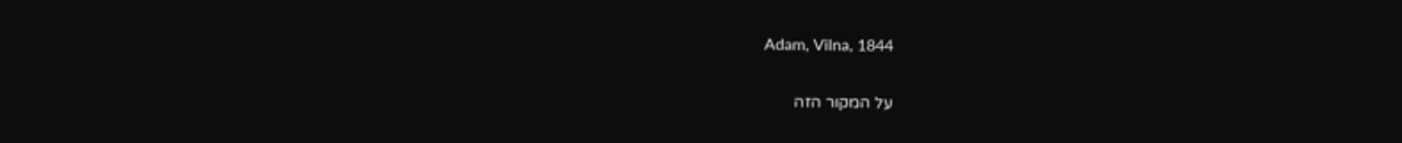Adam, Vilna, 1844

על המקור הזה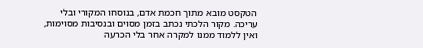הטקסט מובא מתוך חכמת אדם, בנוסחו המקורי ובלי עריכה. מקור הלכתי נכתב בזמן מסוים ובנסיבות מסוימות, ואין ללמוד ממנו למקרה אחר בלי הכרעה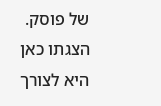של פוסק. הצגתו כאן היא לצורך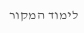לימוד המקור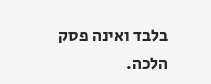בלבד ואינה פסק הלכה.